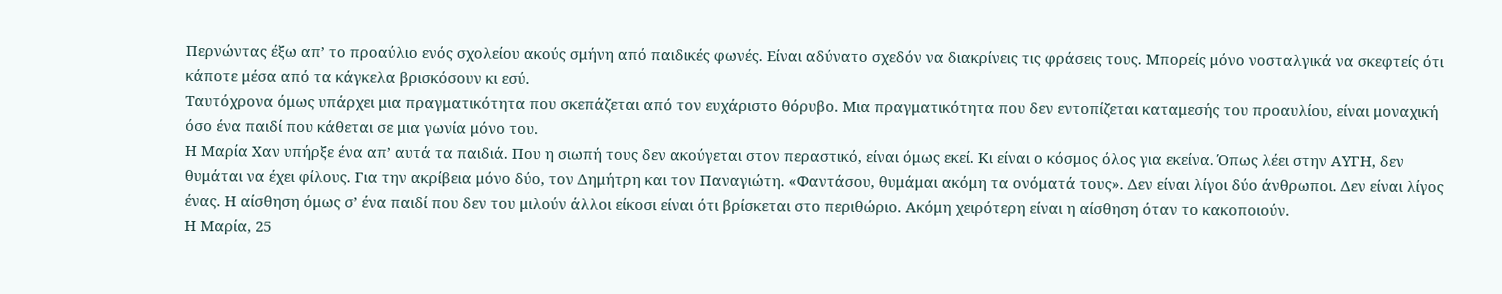Περνώντας έξω απ’ το προαύλιο ενός σχολείου ακούς σμήνη από παιδικές φωνές. Είναι αδύνατο σχεδόν να διακρίνεις τις φράσεις τους. Μπορείς μόνο νοσταλγικά να σκεφτείς ότι κάποτε μέσα από τα κάγκελα βρισκόσουν κι εσύ.
Ταυτόχρονα όμως υπάρχει μια πραγματικότητα που σκεπάζεται από τον ευχάριστο θόρυβο. Μια πραγματικότητα που δεν εντοπίζεται καταμεσής του προαυλίου, είναι μοναχική όσο ένα παιδί που κάθεται σε μια γωνία μόνο του.
Η Μαρία Χαν υπήρξε ένα απ’ αυτά τα παιδιά. Που η σιωπή τους δεν ακούγεται στον περαστικό, είναι όμως εκεί. Κι είναι ο κόσμος όλος για εκείνα. Όπως λέει στην ΑΥΓΗ, δεν θυμάται να έχει φίλους. Για την ακρίβεια μόνο δύο, τον Δημήτρη και τον Παναγιώτη. «Φαντάσου, θυμάμαι ακόμη τα ονόματά τους». Δεν είναι λίγοι δύο άνθρωποι. Δεν είναι λίγος ένας. Η αίσθηση όμως σ’ ένα παιδί που δεν του μιλούν άλλοι είκοσι είναι ότι βρίσκεται στο περιθώριο. Ακόμη χειρότερη είναι η αίσθηση όταν το κακοποιούν.
Η Μαρία, 25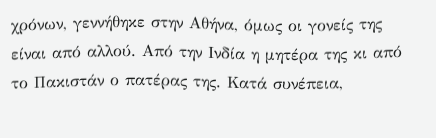χρόνων, γεννήθηκε στην Αθήνα, όμως οι γονείς της είναι από αλλού. Από την Ινδία η μητέρα της κι από το Πακιστάν ο πατέρας της. Κατά συνέπεια,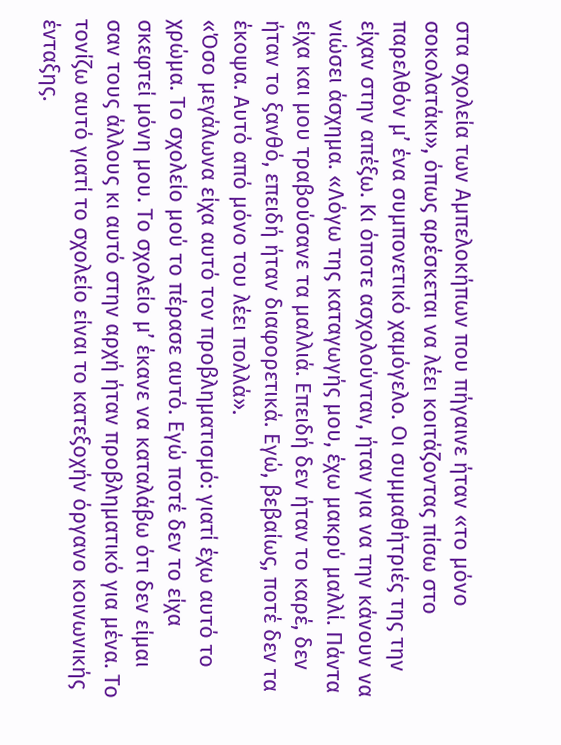στα σχολεία των Αμπελοκήπων που πήγαινε ήταν «το μόνο σοκολατάκι», όπως αρέσκεται να λέει κοιτάζοντας πίσω στο παρελθόν μ’ ένα συμπονετικό χαμόγελο. Οι συμμαθήτριές της την είχαν στην απέξω. Κι όποτε ασχολούνταν, ήταν για να την κάνουν να νιώσει άσχημα. «Λόγω της καταγωγής μου, έχω μακρύ μαλλί. Πάντα είχα και μου τραβούσανε τα μαλλιά. Επειδή δεν ήταν το καρέ, δεν ήταν το ξανθό, επειδή ήταν διαφορετικά. Εγώ, βεβαίως, ποτέ δεν τα έκοψα. Αυτό από μόνο του λέει πολλά».
«Όσο μεγάλωνα είχα αυτό τον προβληματισμό: γιατί έχω αυτό το χρώμα. Το σχολείο μού το πέρασε αυτό. Εγώ ποτέ δεν το είχα σκεφτεί μόνη μου. Το σχολείο μ’ έκανε να καταλάβω ότι δεν είμαι σαν τους άλλους κι αυτό στην αρχή ήταν προβληματικό για μένα. Το τονίζω αυτό γιατί το σχολείο είναι το κατεξοχήν όργανο κοινωνικής ένταξης.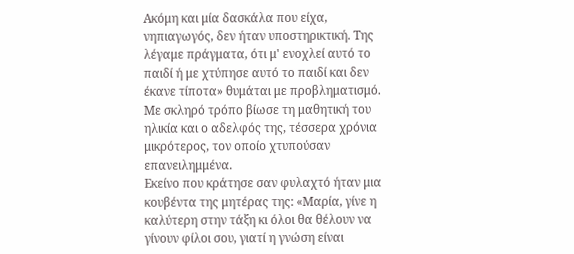Ακόμη και μία δασκάλα που είχα, νηπιαγωγός, δεν ήταν υποστηρικτική. Της λέγαμε πράγματα, ότι μ' ενοχλεί αυτό το παιδί ή με χτύπησε αυτό το παιδί και δεν έκανε τίποτα» θυμάται με προβληματισμό. Με σκληρό τρόπο βίωσε τη μαθητική του ηλικία και ο αδελφός της, τέσσερα χρόνια μικρότερος, τον οποίο χτυπούσαν επανειλημμένα.
Εκείνο που κράτησε σαν φυλαχτό ήταν μια κουβέντα της μητέρας της: «Μαρία, γίνε η καλύτερη στην τάξη κι όλοι θα θέλουν να γίνουν φίλοι σου, γιατί η γνώση είναι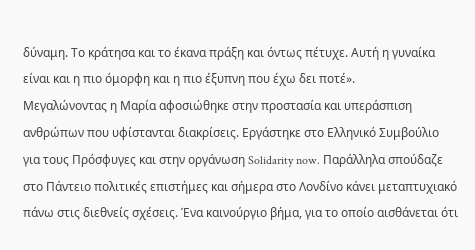δύναμη. Το κράτησα και το έκανα πράξη και όντως πέτυχε. Αυτή η γυναίκα είναι και η πιο όμορφη και η πιο έξυπνη που έχω δει ποτέ».
Μεγαλώνοντας η Μαρία αφοσιώθηκε στην προστασία και υπεράσπιση ανθρώπων που υφίστανται διακρίσεις. Εργάστηκε στο Ελληνικό Συμβούλιο για τους Πρόσφυγες και στην οργάνωση Solidarity now. Παράλληλα σπούδαζε στο Πάντειο πολιτικές επιστήμες και σήμερα στο Λονδίνο κάνει μεταπτυχιακό πάνω στις διεθνείς σχέσεις. Ένα καινούργιο βήμα, για το οποίο αισθάνεται ότι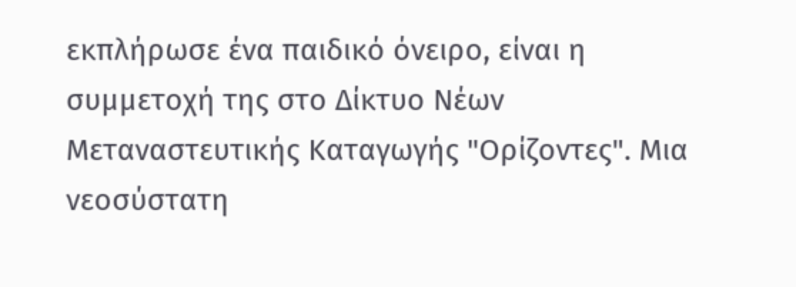εκπλήρωσε ένα παιδικό όνειρο, είναι η συμμετοχή της στο Δίκτυο Νέων Μεταναστευτικής Καταγωγής "Ορίζοντες". Μια νεοσύστατη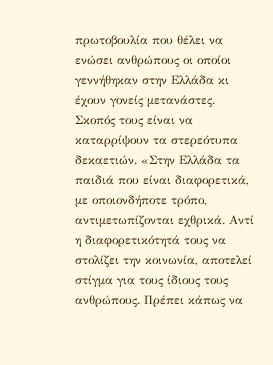πρωτοβουλία που θέλει να ενώσει ανθρώπους οι οποίοι γεννήθηκαν στην Ελλάδα κι έχουν γονείς μετανάστες.
Σκοπός τους είναι να καταρρίψουν τα στερεότυπα δεκαετιών. «Στην Ελλάδα τα παιδιά που είναι διαφορετικά, με οποιονδήποτε τρόπο, αντιμετωπίζονται εχθρικά. Αντί η διαφορετικότητά τους να στολίζει την κοινωνία, αποτελεί στίγμα για τους ίδιους τους ανθρώπους. Πρέπει κάπως να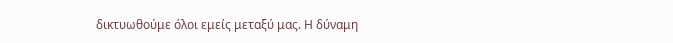δικτυωθούμε όλοι εμείς μεταξύ μας. Η δύναμη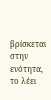βρίσκεται στην ενότητα, το λέει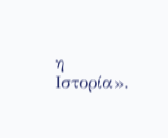η Ιστορία».